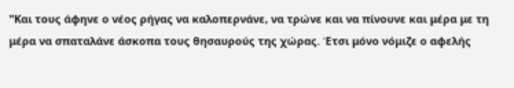"Και τους άφηνε ο νέος ρήγας να καλοπερνάνε, να τρώνε και να πίνουνε και μέρα με τη μέρα να σπαταλάνε άσκοπα τους θησαυρούς της χώρας. Έτσι μόνο νόμιζε ο αφελής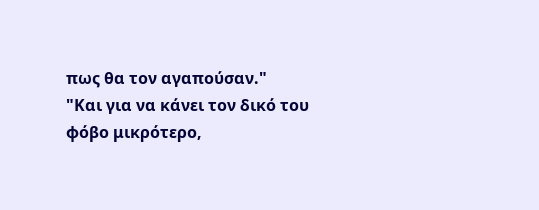πως θα τον αγαπούσαν."
"Και για να κάνει τον δικό του φόβο μικρότερο,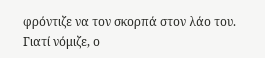φρόντιζε να τον σκορπά στον λάο του. Γιατί νόμιζε, ο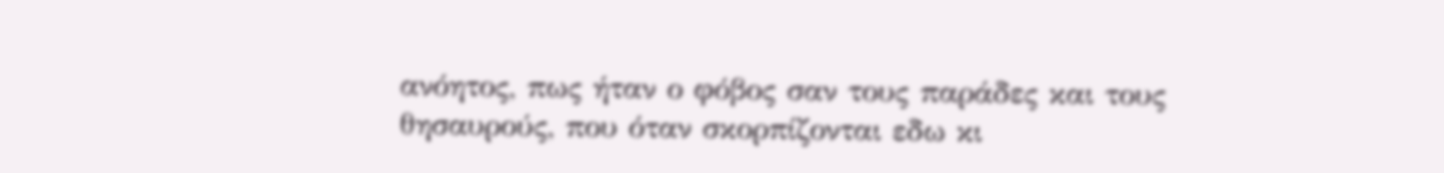ανόητος, πως ήταν ο φόβος σαν τους παράδες και τους θησαυρούς, που όταν σκορπίζονται εδω κι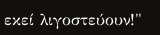εκεί λιγοστεύουν!"